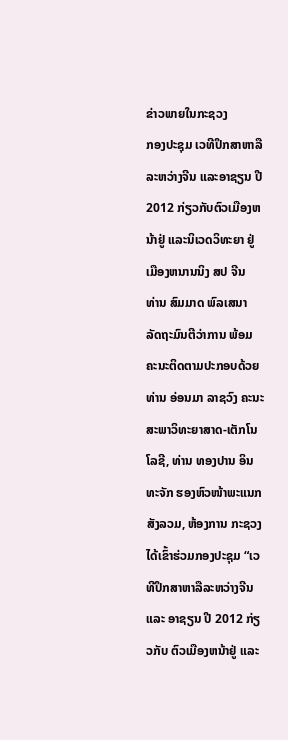ຂ່າວພາຍໃນກະຊວງ
ກອງປະຊຸມ ເວທີປຶກສາຫາລືລະຫວ່າງຈີນ ແລະອາຊຽນ ປີ 2012 ກ່ຽວກັບຕົວເມືອງຫນ້າຢູ່ ແລະນິເວດວິທະຍາ ຢູ່ເມືອງຫນານນິງ ສປ ຈີນ
ທ່ານ ສົມມາດ ພົລເສນາ ລັດຖະມົນຕີວ່າການ ພ້ອມຄະນະຕິດຕາມປະກອບດ້ວຍ ທ່ານ ອ່ອນມາ ລາຊວົງ ຄະນະສະພາວິທະຍາສາດ-ເຕັກໂນໂລຊີ, ທ່ານ ທອງປານ ອິນທະຈັກ ຮອງຫົວໜ້າພະແນກສັງລວມ, ຫ້ອງການ ກະຊວງ ໄດ້ເຂົ້າຮ່ວມກອງປະຊຸມ “ເວທີປຶກສາຫາລືລະຫວ່າງຈີນ ແລະ ອາຊຽນ ປີ 2012 ກ່ຽວກັບ ຕົວເມືອງຫນ້າຢູ່ ແລະ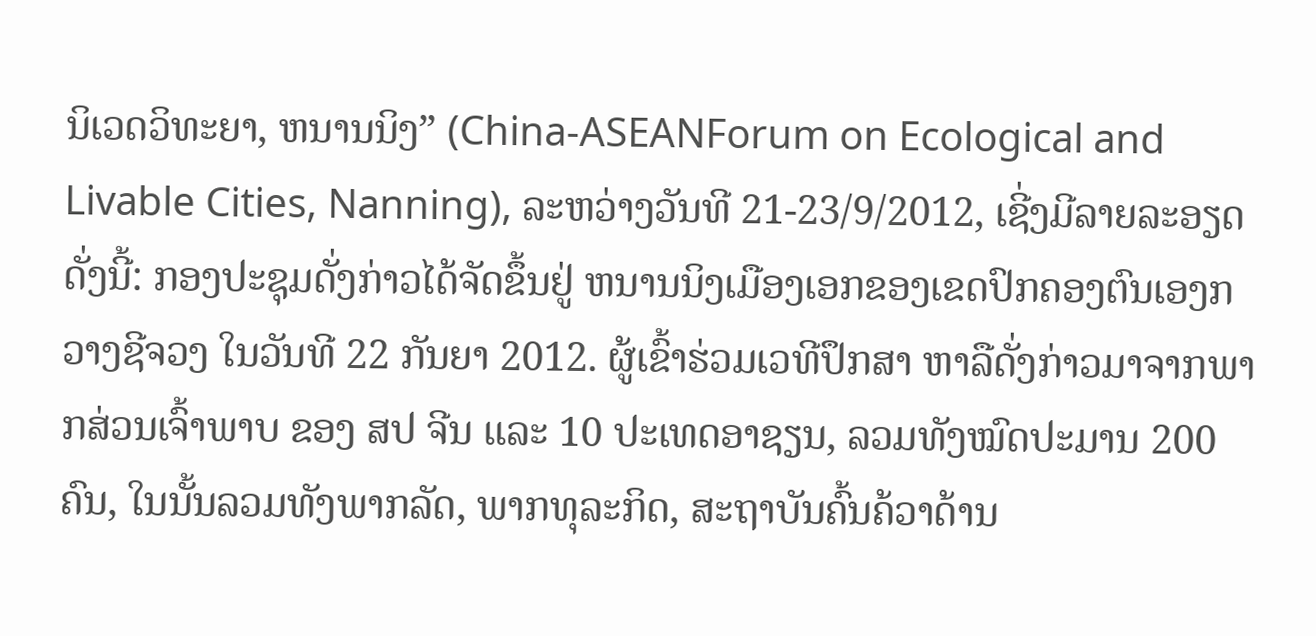ນິເວດວິທະຍາ, ຫນານນິງ” (China-ASEANForum on Ecological and Livable Cities, Nanning), ລະຫວ່າງວັນທີ 21-23/9/2012, ເຊີ່ງມີລາຍລະອຽດດັ່ງນີ້: ກອງປະຊຸມດັ່ງກ່າວໄດ້ຈັດຂຶ້ນຢູ່ ຫນານນິງເມືອງເອກຂອງເຂດປົກຄອງຕົນເອງກວາງຊີຈວງ ໃນວັນທີ 22 ກັນຍາ 2012. ຜູ້ເຂົ້າຮ່ວມເວທີປຶກສາ ຫາລືດັ່ງກ່າວມາຈາກພາກສ່ວນເຈົ້າພາບ ຂອງ ສປ ຈີນ ແລະ 10 ປະເທດອາຊຽນ, ລວມທັງໝົດປະມານ 200 ຄົນ, ໃນນັ້ນລວມທັງພາກລັດ, ພາກທຸລະກິດ, ສະຖາບັນຄົ້ນຄ້ວາດ້ານ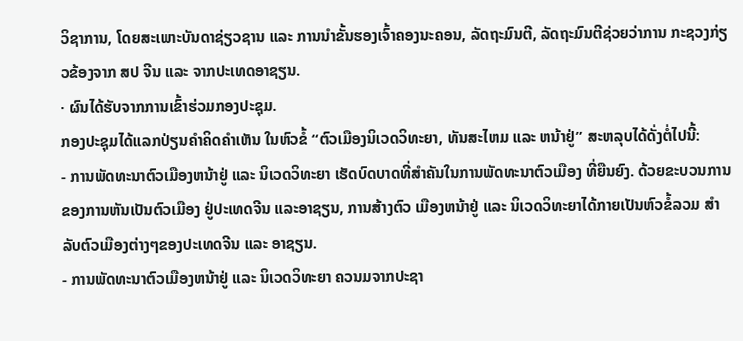ວິຊາການ, ໂດຍສະເພາະບັນດາຊ່ຽວຊານ ແລະ ການນຳຂັ້ນຮອງເຈົ້າຄອງນະຄອນ, ລັດຖະມົນຕີ, ລັດຖະມົນຕີຊ່ວຍວ່າການ ກະຊວງກ່ຽວຂ້ອງຈາກ ສປ ຈີນ ແລະ ຈາກປະເທດອາຊຽນ.
· ຜົນໄດ້ຮັບຈາກການເຂົ້າຮ່ວມກອງປະຊຸມ.
ກອງປະຊຸມໄດ້ແລກປ່ຽນຄໍາຄິດຄໍາເຫັນ ໃນຫົວຂໍ້ “ຕົວເມືອງນິເວດວິທະຍາ, ທັນສະໄຫມ ແລະ ຫນ້າຢູ່” ສະຫລຸບໄດ້ດັ່ງຕໍ່ໄປນີ້:
- ການພັດທະນາຕົວເມືອງຫນ້າຢູ່ ແລະ ນິເວດວິທະຍາ ເຮັດບົດບາດທີ່ສໍາຄັນໃນການພັດທະນາຕົວເມືອງ ທີ່ຍືນຍົງ. ດ້ວຍຂະບວນການຂອງການຫັນເປັນຕົວເມືອງ ຢູ່ປະເທດຈີນ ແລະອາຊຽນ, ການສ້າງຕົວ ເມືອງຫນ້າຢູ່ ແລະ ນິເວດວິທະຍາໄດ້ກາຍເປັນຫົວຂໍ້ລວມ ສໍາລັບຕົວເມືອງຕ່າງໆຂອງປະເທດຈີນ ແລະ ອາຊຽນ.
- ການພັດທະນາຕົວເມືອງຫນ້າຢູ່ ແລະ ນິເວດວິທະຍາ ຄວນມຈາກປະຊາ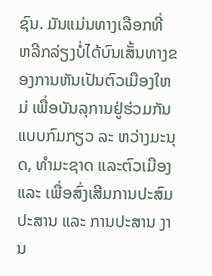ຊົນ. ມັນແມ່ນທາງເລືອກທີ່ ຫລີກລ່ຽງບໍ່ໄດ້ບົນເສັ້ນທາງຂອງການຫັນເປັນຕົວເມືອງໃຫມ່ ເພື່ອບັນລຸການຢູ່ຮ່ວມກັນແບບກົມກຽວ ລະ ຫວ່າງມະນຸດ, ທໍາມະຊາດ ແລະຕົວເມືອງ ແລະ ເພື່ອສົ່ງເສີມການປະສົມປະສານ ແລະ ການປະສານ ງານ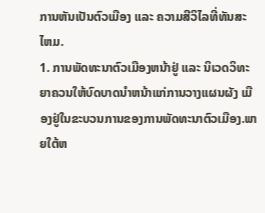ການຫັນເປັນຕົວເມືອງ ແລະ ຄວາມສີວິໄລທີ່ທັນສະໄຫມ.
1. ການພັດທະນາຕົວເມືອງຫນ້າຢູ່ ແລະ ນິເວດວິທະຍາຄວນໃຫ້ບົດບາດນຳຫນ້າແກ່ການວາງແຜນຜັງ ເມືອງຢູ່ໃນຂະບວນການຂອງການພັດທະນາຕົວເມືອງ.ພາຍໃຕ້ຫ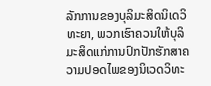ລັກການຂອງບຸລິມະສິດນິເດວິທະຍາ, ພວກເຮົາຄວນໃຫ້ບຸລິມະສິດແກ່ການປົກປັກຮັກສາຄວາມປອດໄພຂອງນິເວດວິທະ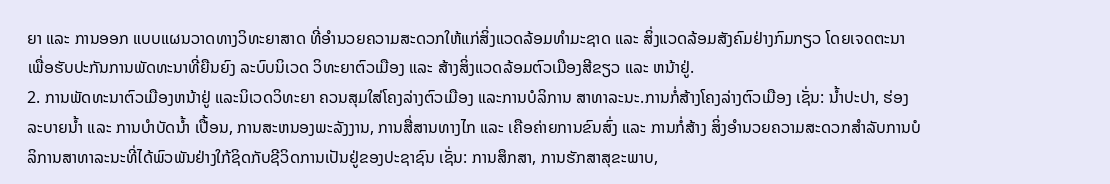ຍາ ແລະ ການອອກ ແບບແຜນວາດທາງວິທະຍາສາດ ທີ່ອໍານວຍຄວາມສະດວກໃຫ້ແກ່ສິ່ງແວດລ້ອມທໍາມະຊາດ ແລະ ສິ່ງແວດລ້ອມສັງຄົມຢ່າງກົມກຽວ ໂດຍເຈດຕະນາເພື່ອຮັບປະກັນການພັດທະນາທີ່ຍືນຍົງ ລະບົບນິເວດ ວິທະຍາຕົວເມືອງ ແລະ ສ້າງສິ່ງແວດລ້ອມຕົວເມືອງສີຂຽວ ແລະ ຫນ້າຢູ່.
2. ການພັດທະນາຕົວເມືອງຫນ້າຢູ່ ແລະນິເວດວິທະຍາ ຄວນສຸມໃສ່ໂຄງລ່າງຕົວເມືອງ ແລະການບໍລິການ ສາທາລະນະ.ການກໍ່ສ້າງໂຄງລ່າງຕົວເມືອງ ເຊັ່ນ: ນໍ້າປະປາ, ຮ່ອງລະບາຍນໍ້າ ແລະ ການບໍາບັດນໍ້າ ເປື້ອນ, ການສະຫນອງພະລັງງານ, ການສື່ສານທາງໄກ ແລະ ເຄືອຄ່າຍການຂົນສົ່ງ ແລະ ການກໍ່ສ້າງ ສິ່ງອໍານວຍຄວາມສະດວກສໍາລັບການບໍລິການສາທາລະນະທີ່ໄດ້ພົວພັນຢ່າງໃກ້ຊິດກັບຊີວິດການເປັນຢູ່ຂອງປະຊາຊົນ ເຊັ່ນ: ການສຶກສາ, ການຮັກສາສຸຂະພາບ,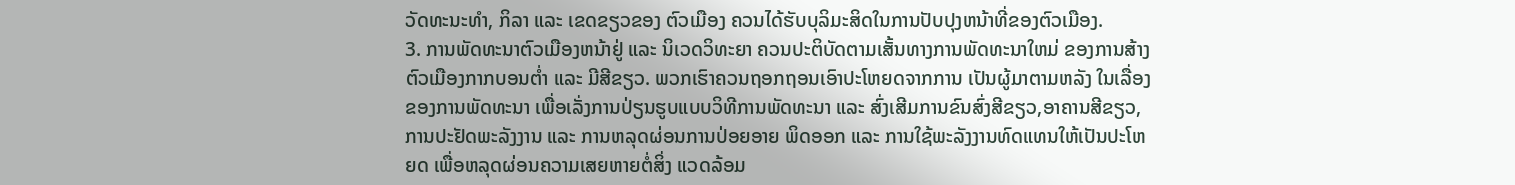ວັດທະນະທໍາ, ກິລາ ແລະ ເຂດຂຽວຂອງ ຕົວເມືອງ ຄວນໄດ້ຮັບບຸລິມະສິດໃນການປັບປຸງຫນ້າທີ່ຂອງຕົວເມືອງ.
3. ການພັດທະນາຕົວເມືອງຫນ້າຢູ່ ແລະ ນິເວດວິທະຍາ ຄວນປະຕິບັດຕາມເສັ້ນທາງການພັດທະນາໃຫມ່ ຂອງການສ້າງຕົວເມືອງກາກບອນຕໍ່າ ແລະ ມີສີຂຽວ. ພວກເຮົາຄວນຖອກຖອນເອົາປະໂຫຍດຈາກການ ເປັນຜູ້ມາຕາມຫລັງ ໃນເລື່ອງຂອງການພັດທະນາ ເພື່ອເລັ່ງການປ່ຽນຮູບແບບວິທີການພັດທະນາ ແລະ ສົ່ງເສີມການຂົນສົ່ງສີຂຽວ,ອາຄານສີຂຽວ, ການປະຢັດພະລັງງານ ແລະ ການຫລຸດຜ່ອນການປ່ອຍອາຍ ພິດອອກ ແລະ ການໃຊ້ພະລັງງານທົດແທນໃຫ້ເປັນປະໂຫຍດ ເພື່ອຫລຸດຜ່ອນຄວາມເສຍຫາຍຕໍ່ສິ່ງ ແວດລ້ອມ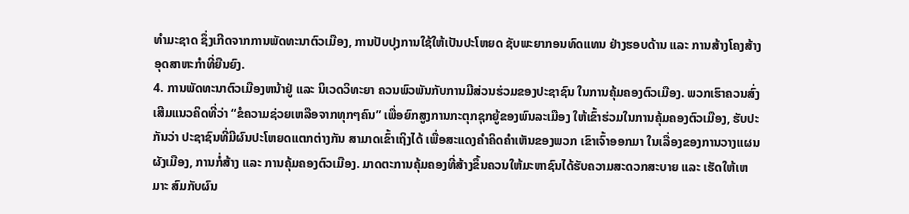ທໍາມະຊາດ ຊຶ່ງເກີດຈາກການພັດທະນາຕົວເມືອງ, ການປັບປຸງການໃຊ້ໃຫ້ເປັນປະໂຫຍດ ຊັບພະຍາກອນທົດແທນ ຢ່າງຮອບດ້ານ ແລະ ການສ້າງໂຄງສ້າງອຸດສາຫະກໍາທີ່ຍືນຍົງ.
4. ການພັດທະນາຕົວເມືອງຫນ້າຢູ່ ແລະ ນິເວດວິທະຍາ ຄວນພົວພັນກັບການມີສ່ວນຮ່ວມຂອງປະຊາຊົນ ໃນການຄຸ້ມຄອງຕົວເມືອງ. ພວກເຮົາຄວນສົ່ງເສີມແນວຄິດທີ່ວ່າ “ຂໍຄວາມຊ່ວຍເຫລືອຈາກທຸກໆຄົນ” ເພື່ອຍົກສູງການກະຕຸກຊຸກຍູ້ຂອງພົນລະເມືອງ ໃຫ້ເຂົ້າຮ່ວມໃນການຄຸ້ມຄອງຕົວເມືອງ, ຮັບປະກັນວ່າ ປະຊາຊົນທີ່ມີຜົນປະໂຫຍດແຕກຕ່າງກັນ ສາມາດເຂົ້າເຖິງໄດ້ ເພື່ອສະແດງຄໍາຄິດຄໍາເຫັນຂອງພວກ ເຂົາເຈົ້າອອກມາ ໃນເລື່ອງຂອງການວາງແຜນຜັງເມືອງ, ການກໍ່ສ້າງ ແລະ ການຄຸ້ມຄອງຕົວເມືອງ. ມາດຕະການຄຸ້ມຄອງທີ່ສ້າງຂຶ້ນຄວນໃຫ້ມະຫາຊົນໄດ້ຮັບຄວາມສະດວກສະບາຍ ແລະ ເຮັດໃຫ້ເຫມາະ ສົມກັບຜົນ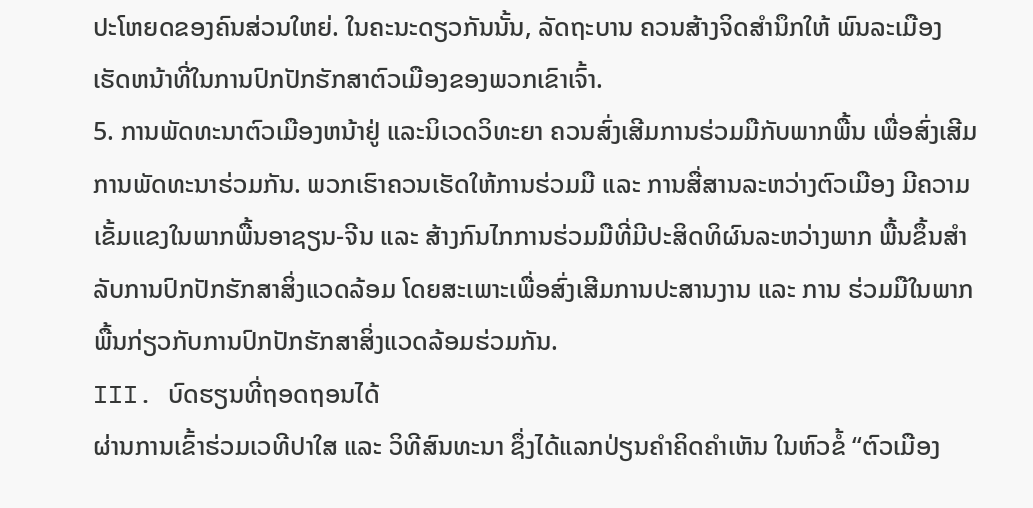ປະໂຫຍດຂອງຄົນສ່ວນໃຫຍ່. ໃນຄະນະດຽວກັນນັ້ນ, ລັດຖະບານ ຄວນສ້າງຈິດສຳນຶກໃຫ້ ພົນລະເມືອງເຮັດຫນ້າທີ່ໃນການປົກປັກຮັກສາຕົວເມືອງຂອງພວກເຂົາເຈົ້າ.
5. ການພັດທະນາຕົວເມືອງຫນ້າຢູ່ ແລະນິເວດວິທະຍາ ຄວນສົ່ງເສີມການຮ່ວມມືກັບພາກພື້ນ ເພື່ອສົ່ງເສີມ ການພັດທະນາຮ່ວມກັນ. ພວກເຮົາຄວນເຮັດໃຫ້ການຮ່ວມມື ແລະ ການສື່ສານລະຫວ່າງຕົວເມືອງ ມີຄວາມເຂັ້ມແຂງໃນພາກພື້ນອາຊຽນ-ຈີນ ແລະ ສ້າງກົນໄກການຮ່ວມມືທີ່ມີປະສິດທິຜົນລະຫວ່າງພາກ ພື້ນຂຶ້ນສໍາລັບການປົກປັກຮັກສາສິ່ງແວດລ້ອມ ໂດຍສະເພາະເພື່ອສົ່ງເສີມການປະສານງານ ແລະ ການ ຮ່ວມມືໃນພາກພື້ນກ່ຽວກັບການປົກປັກຮັກສາສິ່ງແວດລ້ອມຮ່ວມກັນ.
III. ບົດຮຽນທີ່ຖອດຖອນໄດ້
ຜ່ານການເຂົ້າຮ່ວມເວທີປາໃສ ແລະ ວິທີສົນທະນາ ຊຶ່ງໄດ້ແລກປ່ຽນຄໍາຄິດຄໍາເຫັນ ໃນຫົວຂໍ້ “ຕົວເມືອງ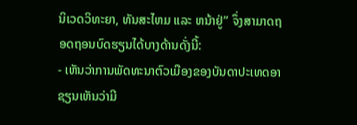ນິເວດວິທະຍາ, ທັນສະໄຫມ ແລະ ຫນ້າຢູ່” ຈຶ່ງສາມາດຖອດຖອນບົດຮຽນໄດ້ບາງດ້ານດັ່ງນີ້:
- ເຫັນວ່າການພັດທະນາຕົວເມືອງຂອງບັນດາປະເທດອາຊຽນເຫັນວ່າມີ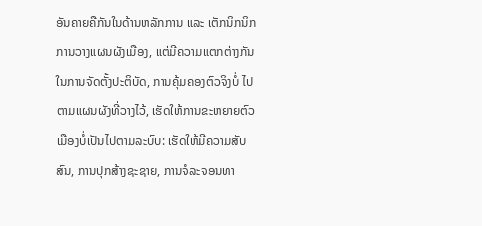ອັນຄາຍຄືກັນໃນດ້ານຫລັກການ ແລະ ເຕັກນິກນິກ ການວາງແຜນຜັງເມືອງ, ແຕ່ມີຄວາມແຕກຕ່າງກັນໃນການຈັດຕັ້ງປະຕິບັດ, ການຄຸ້ມຄອງຕົວຈິງບໍ່ ໄປຕາມແຜນຜັງທີ່ວາງໄວ້, ເຮັດໃຫ້ການຂະຫຍາຍຕົວເມືອງບໍ່ເປັນໄປຕາມລະບົບ: ເຮັດໃຫ້ມີຄວາມສັບ ສົນ, ການປຸກສ້າງຊະຊາຍ, ການຈໍລະຈອນທາ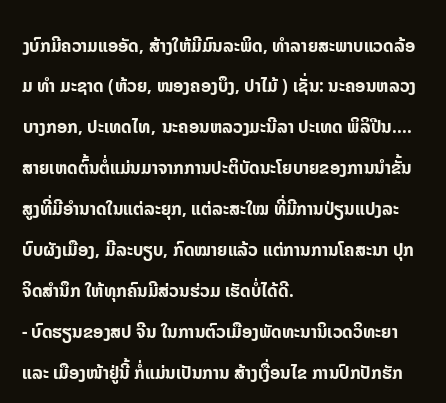ງບົກມີຄວາມແອອັດ, ສ້າງໃຫ້ມີມົນລະພິດ, ທຳລາຍສະພາບແວດລ້ອມ ທຳ ມະຊາດ (ຫ້ວຍ, ໜອງຄອງບຶງ, ປາໄມ້ ) ເຊັ່ນ: ນະຄອນຫລວງບາງກອກ, ປະເທດໄທ, ນະຄອນຫລວງມະນີລາ ປະເທດ ພິລິປີນ.... ສາຍເຫດຕົ້ນຕໍ່ແມ່ນມາຈາກການປະຕິບັດນະໂຍບາຍຂອງການນຳຂັ້ນສູງທີ່ມີອຳນາດໃນແຕ່ລະຍຸກ, ແຕ່ລະສະໃໝ ທີ່ມີການປ່ຽນແປງລະບົບຜັງເມືອງ, ມີລະບຽບ, ກົດໝາຍແລ້ວ ແຕ່ການການໂຄສະນາ ປຸກຈິດສຳນຶກ ໃຫ້ທຸກຄົນມີສ່ວນຮ່ວມ ເຮັດບໍ່ໄດ້ດີ.
- ບົດຮຽນຂອງສປ ຈີນ ໃນການຕົວເມືອງພັດທະນານິເວດວິທະຍາ ແລະ ເມືອງໜ້າຢູ່ນີ້ ກໍ່ແມ່ນເປັນການ ສ້າງເງື່ອນໄຂ ການປົກປັກຮັກ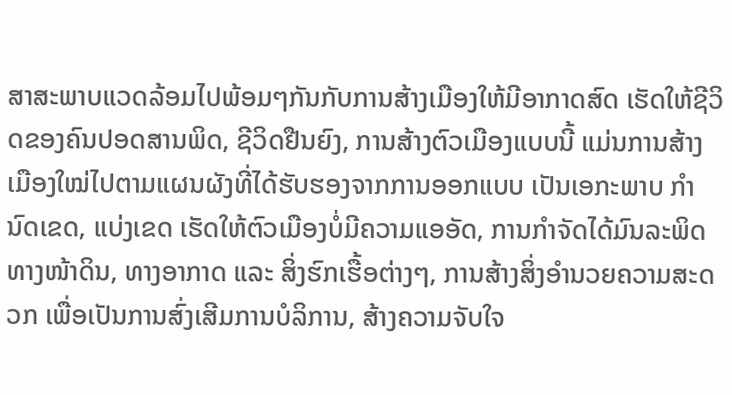ສາສະພາບແວດລ້ອມໄປພ້ອມໆກັນກັບການສ້າງເມືອງໃຫ້ມີອາກາດສົດ ເຮັດໃຫ້ຊີວິດຂອງຄົນປອດສານພິດ, ຊີວິດຢືນຍົງ, ການສ້າງຕົວເມືອງແບບນີ້ ແມ່ນການສ້າງເມືອງໃໝ່ໄປຕາມແຜນຜັງທີ່ໄດ້ຮັບຮອງຈາກການອອກແບບ ເປັນເອກະພາບ ກຳນົດເຂດ, ແບ່ງເຂດ ເຮັດໃຫ້ຕົວເມືອງບໍ່ມີຄວາມແອອັດ, ການກຳຈັດໄດ້ມົນລະພິດທາງໜ້າດິນ, ທາງອາກາດ ແລະ ສິ່ງຮົກເຮື້ອຕ່າງໆ, ການສ້າງສິ່ງອຳນວຍຄວາມສະດວກ ເພື່ອເປັນການສົ່ງເສີມການບໍລິການ, ສ້າງຄວາມຈັບໃຈ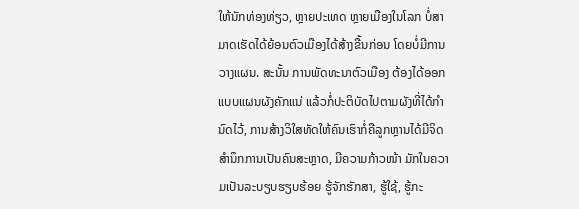ໃຫ້ນັກທ່ອງທ່ຽວ, ຫຼາຍປະເທດ ຫຼາຍເມືອງໃນໂລກ ບໍ່ສາມາດເຮັດໄດ້ຍ້ອນຕົວເມືອງໄດ້ສ້າງຂື້ນກ່ອນ ໂດຍບໍ່ມີການວາງແຜນ. ສະນັ້ນ ການພັດທະນາຕົວເມືອງ ຕ້ອງໄດ້ອອກແບບແຜນຜັງຄັກແນ່ ແລ້ວກໍ່ປະຕິບັດໄປຕາມຜັງທີ່ໄດ້ກຳນົດໄວ້, ການສ້າງວິໃສທັດໃຫ້ຄົນເຮົາກໍ່ຄືລູກຫຼານໄດ້ມີຈິດສຳນຶກການເປັນຄົນສະຫຼາດ, ມີຄວາມກ້າວໜ້າ ມັກໃນຄວາມເປັນລະບຽບຮຽບຮ້ອຍ ຮູ້ຈັກຮັກສາ, ຮູ້ໃຊ້, ຮູ້ກະ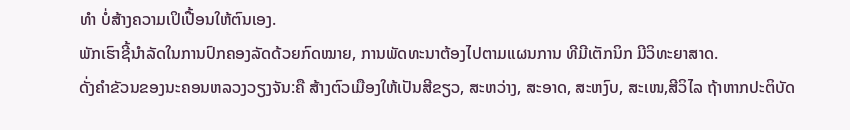ທຳ ບໍ່ສ້າງຄວາມເປິເປື້ອນໃຫ້ຕົນເອງ.
ພັກເຮົາຊີ້ນຳລັດໃນການປົກຄອງລັດດ້ວຍກົດໝາຍ, ການພັດທະນາຕ້ອງໄປຕາມແຜນການ ທີມີເຕັກນິກ ມີວິທະຍາສາດ.
ດັ່ງຄຳຂັວນຂອງນະຄອນຫລວງວຽງຈັນ:ຄື ສ້າງຕົວເມືອງໃຫ້ເປັນສີຂຽວ, ສະຫວ່າງ, ສະອາດ, ສະຫງົບ, ສະເໜ,ສີວິໄລ ຖ້າຫາກປະຕິບັດ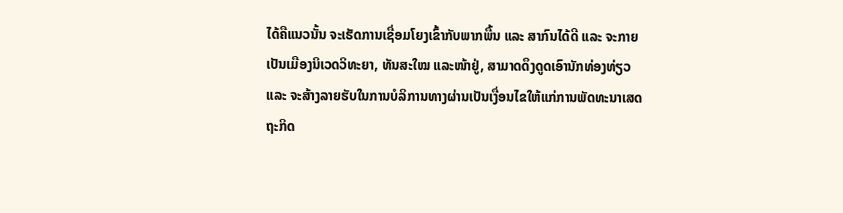ໄດ້ຄືແນວນັ້ນ ຈະເຮັດການເຊື່ອມໂຍງເຂົ້າກັບພາກພື້ນ ແລະ ສາກົນໄດ້ດີ ແລະ ຈະກາຍເປັນເມືອງນິເວດວິທະຍາ, ທັນສະໃໝ ແລະໜ້າຢູ່, ສາມາດດຶງດູດເອົານັກທ່ອງທ່ຽວ ແລະ ຈະສ້າງລາຍຮັບໃນການບໍລິການທາງຜ່ານເປັນເງື່ອນໄຂໃຫ້ແກ່ການພັດທະນາເສດຖະກິດ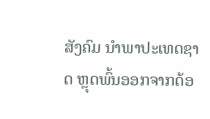ສັງຄົມ ນໍາພາປະເທດຊາດ ຫຼຸດພົ້ນອອກຈາກດ້ອ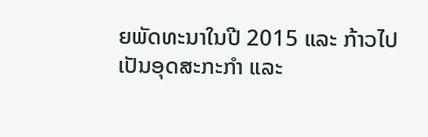ຍພັດທະນາໃນປີ 2015 ແລະ ກ້າວໄປເປັນອຸດສະກະກຳ ແລະ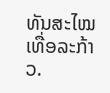ທັນສະໄໝເທື່ອລະກ້າວ.